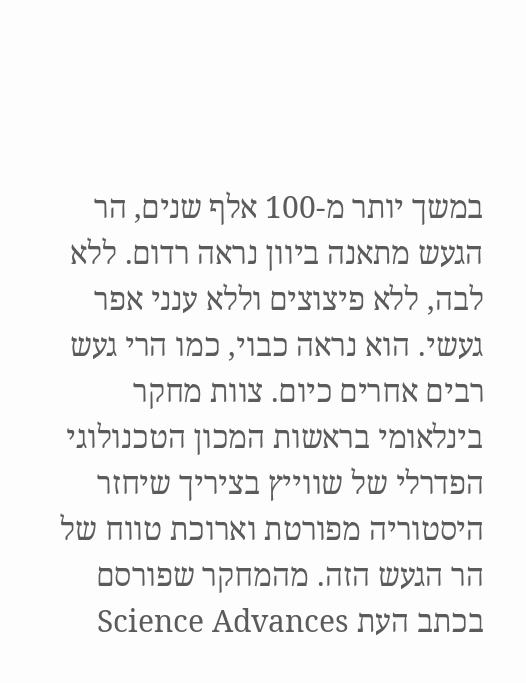במשך יותר מ-100 אלף שנים, הר הגעש מתאנה ביוון נראה רדום. ללא לבה, ללא פיצוצים וללא ענני אפר געשי. הוא נראה כבוי, כמו הרי געש רבים אחרים כיום. צוות מחקר בינלאומי בראשות המכון הטכנולוגי הפדרלי של שווייץ בציריך שיחזר היסטוריה מפורטת וארוכת טווח של הר הגעש הזה. מהמחקר שפורסם בכתב העת Science Advances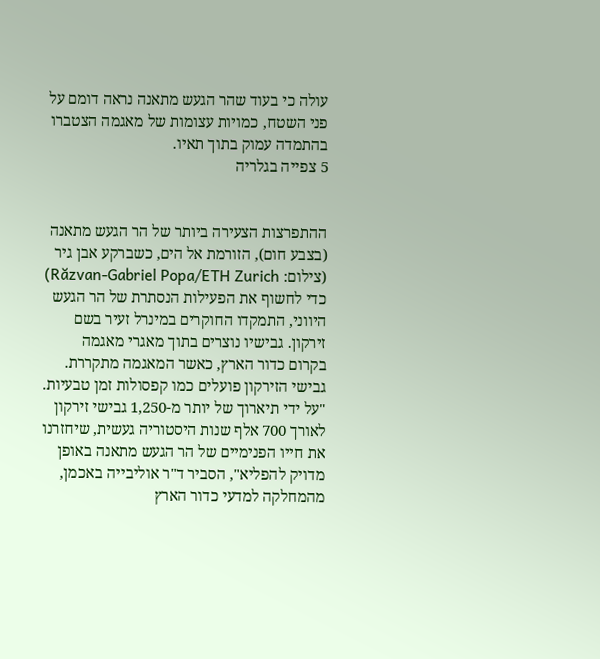עולה כי בעוד שהר הגעש מתאנה נראה דומם על פני השטח, כמויות עצומות של מאגמה הצטברו בהתמדה עמוק בתוך תאיו.
5 צפייה בגלריה


ההתפרצות הצעירה ביותר של הר הגעש מתאנה (בצבע חום), הזורמת אל הים, כשברקע אבן גיר
(צילום: Răzvan-Gabriel Popa/ETH Zurich)
כדי לחשוף את הפעילות הנסתרת של הר הגעש היווני, התמקדו החוקרים במינרל זעיר בשם זירקון. גבישיו נוצרים בתוך מאגרי מאגמה בקרום כדור הארץ, כאשר המאגמה מתקררת. גבישי הזירקון פועלים כמו קפסולות זמן טבעיות. "על ידי תיארוך של יותר מ-1,250 גבישי זירקון לאורך 700 אלף שנות היסטוריה געשית, שיחזרנו את חייו הפנימיים של הר הגעש מתאנה באופן מדויק להפליא", הסביר ד"ר אוליבייה באכמן, מהמחלקה למדעי כדור הארץ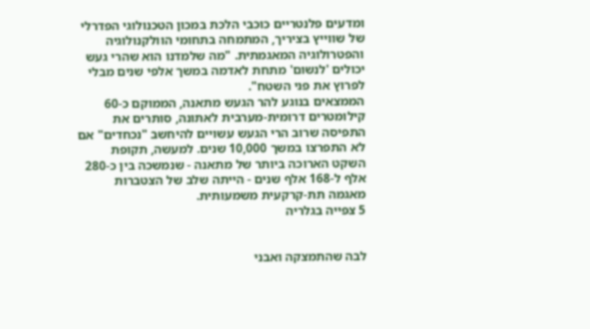ומדעים פלנטריים כוכבי הלכת במכון הטכנולוגי הפדרלי של שווייץ בציריך, המתמחה בתחומי הוולקנולוגיה והפטרולוגיה המאגמתית. "מה שלמדנו הוא שהרי געש יכולים 'לנשום' מתחת לאדמה במשך אלפי שנים מבלי לפרוץ את פני השטח".
הממצאים בנוגע להר הגעש מתאנה, הממוקם כ-60 קילומטרים דרומית-מערבית לאתונה, סותרים את התפיסה שרוב הרי הגעש עשויים להיחשב "נכחדים" אם לא התפרצו במשך 10,000 שנים. למעשה, תקופת השקט הארוכה ביותר של מתאנה - שנמשכה בין כ-280 אלף ל-168 אלף שנים - הייתה שלב של הצטברות מאגמה תת-קרקעית משמעותית.
5 צפייה בגלריה


לבה שהתמצקה ואבני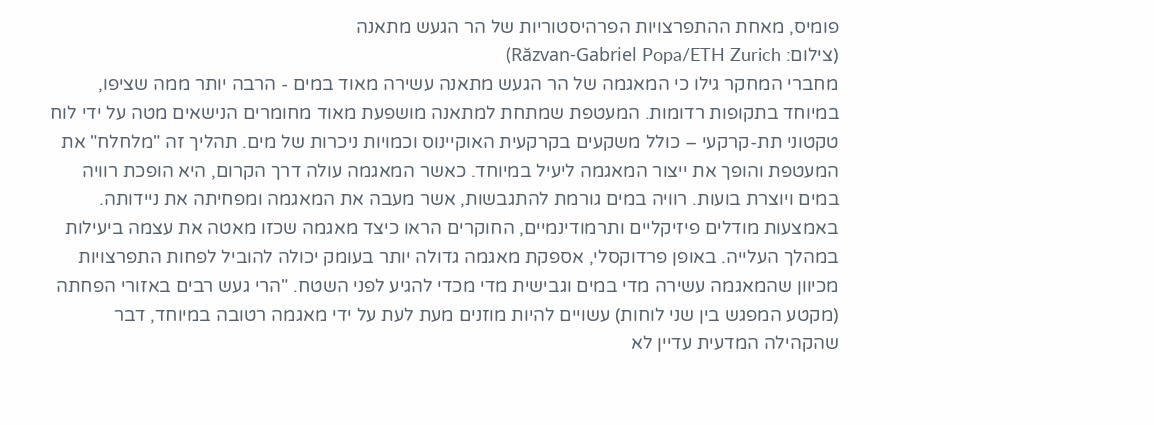פומיס, מאחת ההתפרצויות הפרהיסטוריות של הר הגעש מתאנה
(צילום: Răzvan-Gabriel Popa/ETH Zurich)
מחברי המחקר גילו כי המאגמה של הר הגעש מתאנה עשירה מאוד במים - הרבה יותר ממה שציפו, במיוחד בתקופות רדומות. המעטפת שמתחת למתאנה מושפעת מאוד מחומרים הנישאים מטה על ידי לוח טקטוני תת-קרקעי – כולל משקעים בקרקעית האוקיינוס וכמויות ניכרות של מים. תהליך זה "מלחלח" את המעטפת והופך את ייצור המאגמה ליעיל במיוחד. כאשר המאגמה עולה דרך הקרום, היא הופכת רוויה במים ויוצרת בועות. רוויה במים גורמת להתגבשות, אשר מעבה את המאגמה ומפחיתה את ניידותה.
באמצעות מודלים פיזיקליים ותרמודינמיים, החוקרים הראו כיצד מאגמה שכזו מאטה את עצמה ביעילות במהלך העלייה. באופן פרדוקסלי, אספקת מאגמה גדולה יותר בעומק יכולה להוביל לפחות התפרצויות מכיוון שהמאגמה עשירה מדי במים וגבישית מדי מכדי להגיע לפני השטח. "הרי געש רבים באזורי הפחתה (מקטע המפגש בין שני לוחות) עשויים להיות מוזנים מעת לעת על ידי מאגמה רטובה במיוחד, דבר שהקהילה המדעית עדיין לא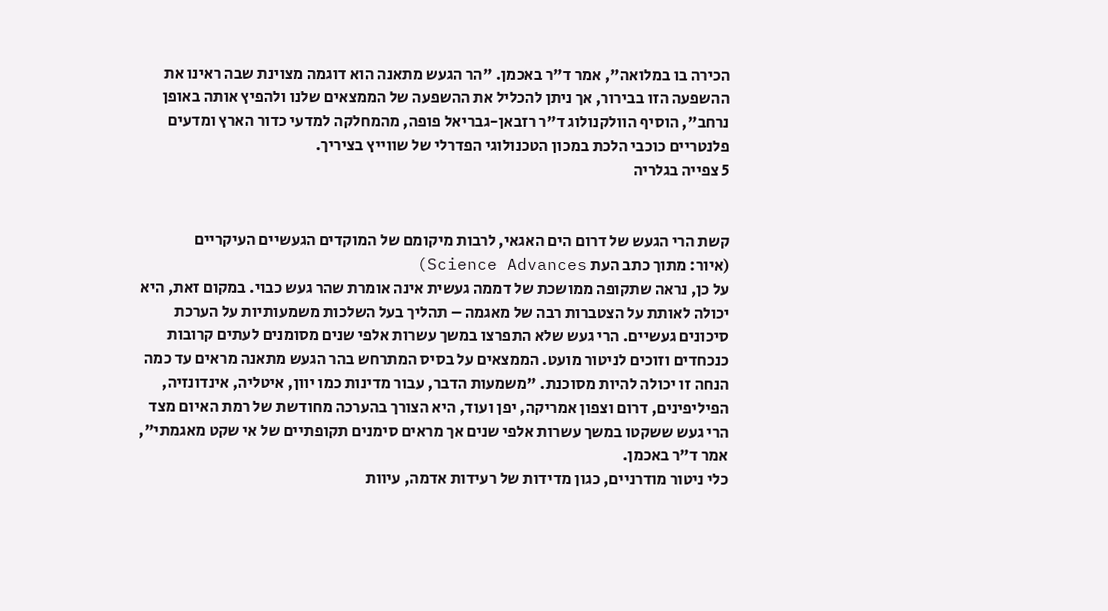הכירה בו במלואה", אמר ד"ר באכמן. "הר הגעש מתאנה הוא דוגמה מצוינת שבה ראינו את ההשפעה הזו בבירור, אך ניתן להכליל את ההשפעה של הממצאים שלנו ולהפיץ אותה באופן נרחב", הוסיף הוולקנולוג ד"ר רזבאן-גבריאל פופה, מהמחלקה למדעי כדור הארץ ומדעים פלנטריים כוכבי הלכת במכון הטכנולוגי הפדרלי של שווייץ בציריך.
5 צפייה בגלריה


קשת הרי הגעש של דרום הים האגאי, לרבות מיקומם של המוקדים הגעשיים העיקריים
(איור: מתוך כתב העת Science Advances)
על כן, נראה שתקופה ממושכת של דממה געשית אינה אומרת שהר געש כבוי. במקום זאת, היא יכולה לאותת על הצטברות רבה של מאגמה – תהליך בעל השלכות משמעותיות על הערכת סיכונים געשיים. הרי געש שלא התפרצו במשך עשרות אלפי שנים מסומנים לעתים קרובות כנכחדים וזוכים לניטור מועט. הממצאים על בסיס המתרחש בהר הגעש מתאנה מראים עד כמה הנחה זו יכולה להיות מסוכנת. "משמעות הדבר, עבור מדינות כמו יוון, איטליה, אינדונזיה, הפיליפינים, דרום וצפון אמריקה, יפן ועוד, היא הצורך בהערכה מחודשת של רמת האיום מצד הרי געש ששקטו במשך עשרות אלפי שנים אך מראים סימנים תקופתיים של אי שקט מאגמתי", אמר ד"ר באכמן.
כלי ניטור מודרניים, כגון מדידות של רעידות אדמה, עיוות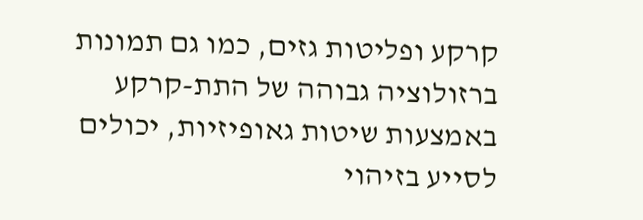קרקע ופליטות גזים, כמו גם תמונות ברזולוציה גבוהה של התת-קרקע באמצעות שיטות גאופיזיות, יכולים לסייע בזיהוי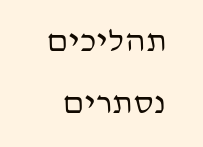תהליכים נסתרים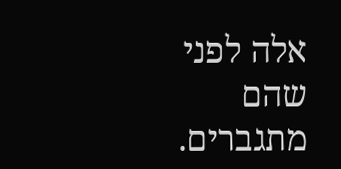אלה לפני שהם מתגברים.